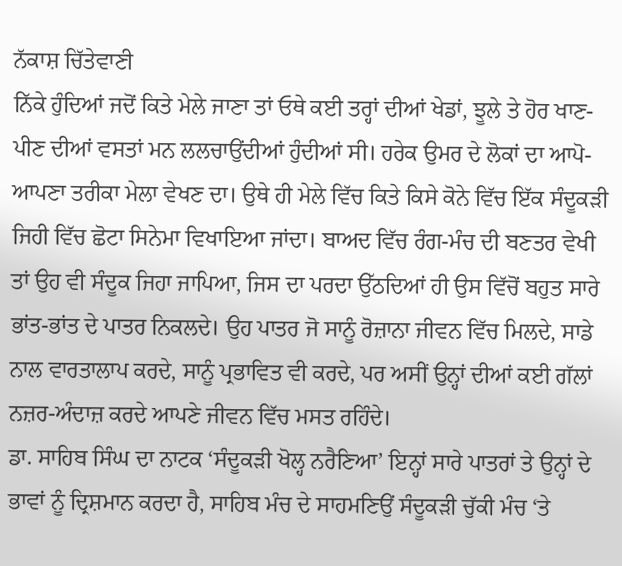ਨੱਕਾਸ਼ ਚਿੱਤੇਵਾਣੀ
ਨਿੱਕੇ ਹੁੰਦਿਆਂ ਜਦੋਂ ਕਿਤੇ ਮੇਲੇ ਜਾਣਾ ਤਾਂ ਓਥੇ ਕਈ ਤਰ੍ਹਾਂ ਦੀਆਂ ਖੇਡਾਂ, ਝੂਲੇ ਤੇ ਹੋਰ ਖਾਣ-ਪੀਣ ਦੀਆਂ ਵਸਤਾਂ ਮਨ ਲਲਚਾਉਂਦੀਆਂ ਹੁੰਦੀਆਂ ਸੀ। ਹਰੇਕ ਉਮਰ ਦੇ ਲੋਕਾਂ ਦਾ ਆਪੋ-ਆਪਣਾ ਤਰੀਕਾ ਮੇਲਾ ਵੇਖਣ ਦਾ। ਉਥੇ ਹੀ ਮੇਲੇ ਵਿੱਚ ਕਿਤੇ ਕਿਸੇ ਕੋਨੇ ਵਿੱਚ ਇੱਕ ਸੰਦੂਕੜੀ ਜਿਹੀ ਵਿੱਚ ਛੋਟਾ ਸਿਨੇਮਾ ਵਿਖਾਇਆ ਜਾਂਦਾ। ਬਾਅਦ ਵਿੱਚ ਰੰਗ-ਮੰਚ ਦੀ ਬਣਤਰ ਵੇਖੀ ਤਾਂ ਉਹ ਵੀ ਸੰਦੂਕ ਜਿਹਾ ਜਾਪਿਆ, ਜਿਸ ਦਾ ਪਰਦਾ ਉੱਠਦਿਆਂ ਹੀ ਉਸ ਵਿੱਚੋਂ ਬਹੁਤ ਸਾਰੇ ਭਾਂਤ-ਭਾਂਤ ਦੇ ਪਾਤਰ ਨਿਕਲਦੇ। ਉਹ ਪਾਤਰ ਜੋ ਸਾਨੂੰ ਰੋਜ਼ਾਨਾ ਜੀਵਨ ਵਿੱਚ ਮਿਲਦੇ, ਸਾਡੇ ਨਾਲ ਵਾਰਤਾਲਾਪ ਕਰਦੇ, ਸਾਨੂੰ ਪ੍ਰਭਾਵਿਤ ਵੀ ਕਰਦੇ, ਪਰ ਅਸੀਂ ਉਨ੍ਹਾਂ ਦੀਆਂ ਕਈ ਗੱਲਾਂ ਨਜ਼ਰ-ਅੰਦਾਜ਼ ਕਰਦੇ ਆਪਣੇ ਜੀਵਨ ਵਿੱਚ ਮਸਤ ਰਹਿੰਦੇ।
ਡਾ. ਸਾਹਿਬ ਸਿੰਘ ਦਾ ਨਾਟਕ ‘ਸੰਦੂਕੜੀ ਖੋਲ੍ਹ ਨਰੈਣਿਆ’ ਇਨ੍ਹਾਂ ਸਾਰੇ ਪਾਤਰਾਂ ਤੇ ਉਨ੍ਹਾਂ ਦੇ ਭਾਵਾਂ ਨੂੰ ਦ੍ਰਿਸ਼ਮਾਨ ਕਰਦਾ ਹੈ, ਸਾਹਿਬ ਮੰਚ ਦੇ ਸਾਹਮਣਿਉਂ ਸੰਦੂਕੜੀ ਚੁੱਕੀ ਮੰਚ ‘ਤੇ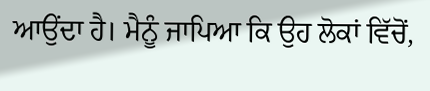ਆਉਂਦਾ ਹੈ। ਮੈਨੂੰ ਜਾਪਿਆ ਕਿ ਉਹ ਲੋਕਾਂ ਵਿੱਚੋਂ,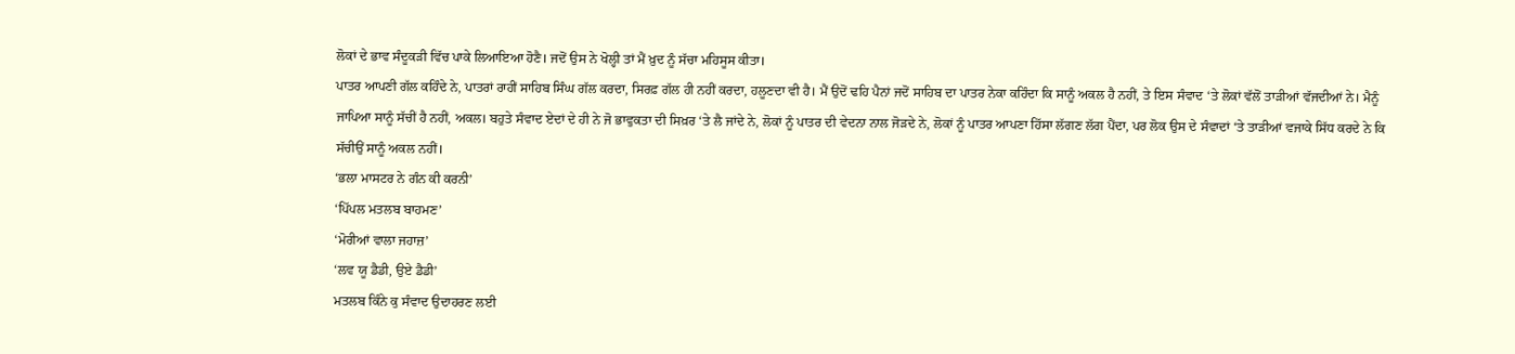ਲੋਕਾਂ ਦੇ ਭਾਵ ਸੰਦੂਕੜੀ ਵਿੱਚ ਪਾਕੇ ਲਿਆਇਆ ਹੋਣੈ। ਜਦੋਂ ਉਸ ਨੇ ਖੋਲ੍ਹੀ ਤਾਂ ਮੈਂ ਖ਼ੁਦ ਨੂੰ ਸੱਚਾ ਮਹਿਸੂਸ ਕੀਤਾ।
ਪਾਤਰ ਆਪਣੀ ਗੱਲ ਕਹਿੰਦੇ ਨੇ, ਪਾਤਰਾਂ ਰਾਹੀਂ ਸਾਹਿਬ ਸਿੰਘ ਗੱਲ ਕਰਦਾ, ਸਿਰਫ਼ ਗੱਲ ਹੀ ਨਹੀਂ ਕਰਦਾ, ਹਲੂਣਦਾ ਵੀ ਹੈ। ਮੈਂ ਉਦੋਂ ਢਹਿ ਪੈਨਾਂ ਜਦੋਂ ਸਾਹਿਬ ਦਾ ਪਾਤਰ ਨੇਕਾ ਕਹਿੰਦਾ ਕਿ ਸਾਨੂੰ ਅਕਲ ਹੈ ਨਹੀਂ, ਤੇ ਇਸ ਸੰਵਾਦ ‘ਤੇ ਲੋਕਾਂ ਵੱਲੋਂ ਤਾੜੀਆਂ ਵੱਜਦੀਆਂ ਨੇ। ਮੈਨੂੰ ਜਾਪਿਆ ਸਾਨੂੰ ਸੱਚੀਂ ਹੈ ਨਹੀਂ, ਅਕਲ। ਬਹੁਤੇ ਸੰਵਾਦ ਏਦਾਂ ਦੇ ਹੀ ਨੇ ਜੋ ਭਾਵੁਕਤਾ ਦੀ ਸਿਖ਼ਰ ‘ਤੇ ਲੈ ਜਾਂਦੇ ਨੇ, ਲੋਕਾਂ ਨੂੰ ਪਾਤਰ ਦੀ ਵੇਦਨਾ ਨਾਲ ਜੋੜਦੇ ਨੇ, ਲੋਕਾਂ ਨੂੰ ਪਾਤਰ ਆਪਣਾ ਹਿੱਸਾ ਲੱਗਣ ਲੱਗ ਪੈਂਦਾ, ਪਰ ਲੋਕ ਉਸ ਦੇ ਸੰਵਾਦਾਂ ‘ਤੇ ਤਾੜੀਆਂ ਵਜਾਕੇ ਸਿੱਧ ਕਰਦੇ ਨੇ ਕਿ ਸੱਚੀਉਂ ਸਾਨੂੰ ਅਕਲ ਨਹੀਂ।
‘ਭਲਾ ਮਾਸਟਰ ਨੇ ਗੰਨ ਕੀ ਕਰਨੀ’
‘ਪਿੱਪਲ ਮਤਲਬ ਬਾਹਮਣ’
‘ਮੋਰੀਆਂ ਵਾਲਾ ਜਹਾਜ਼’
‘ਲਵ ਯੂ ਡੈਡੀ, ਉਏ ਡੈਡੀ’
ਮਤਲਬ ਕਿੰਨੇ ਕੁ ਸੰਵਾਦ ਉਦਾਹਰਣ ਲਈ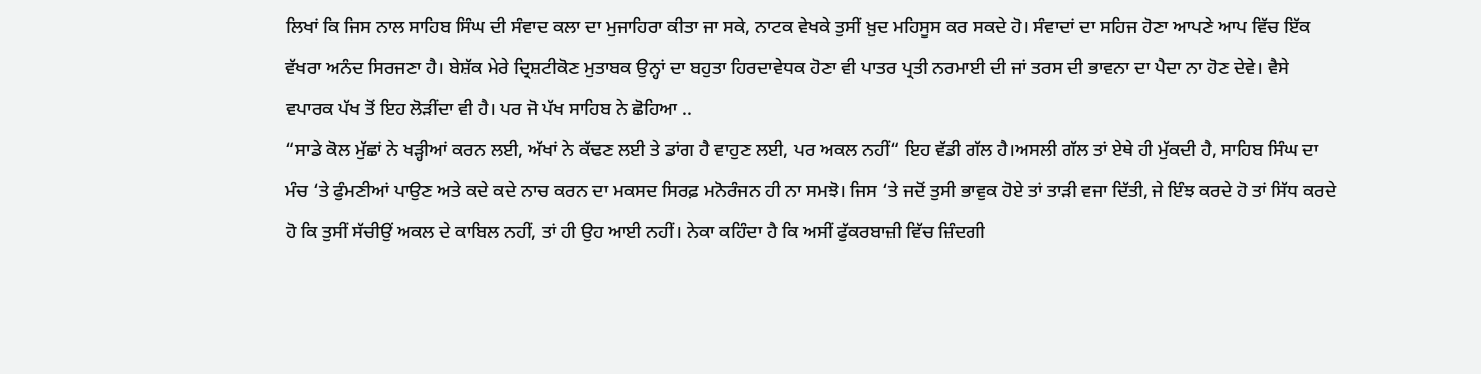ਲਿਖਾਂ ਕਿ ਜਿਸ ਨਾਲ ਸਾਹਿਬ ਸਿੰਘ ਦੀ ਸੰਵਾਦ ਕਲਾ ਦਾ ਮੁਜਾਹਿਰਾ ਕੀਤਾ ਜਾ ਸਕੇ, ਨਾਟਕ ਵੇਖਕੇ ਤੁਸੀਂ ਖ਼ੁਦ ਮਹਿਸੂਸ ਕਰ ਸਕਦੇ ਹੋ। ਸੰਵਾਦਾਂ ਦਾ ਸਹਿਜ ਹੋਣਾ ਆਪਣੇ ਆਪ ਵਿੱਚ ਇੱਕ ਵੱਖਰਾ ਅਨੰਦ ਸਿਰਜਣਾ ਹੈ। ਬੇਸ਼ੱਕ ਮੇਰੇ ਦ੍ਰਿਸ਼ਟੀਕੋਣ ਮੁਤਾਬਕ ਉਨ੍ਹਾਂ ਦਾ ਬਹੁਤਾ ਹਿਰਦਾਵੇਧਕ ਹੋਣਾ ਵੀ ਪਾਤਰ ਪ੍ਰਤੀ ਨਰਮਾਈ ਦੀ ਜਾਂ ਤਰਸ ਦੀ ਭਾਵਨਾ ਦਾ ਪੈਦਾ ਨਾ ਹੋਣ ਦੇਵੇ। ਵੈਸੇ ਵਪਾਰਕ ਪੱਖ ਤੋਂ ਇਹ ਲੋੜੀਂਦਾ ਵੀ ਹੈ। ਪਰ ਜੋ ਪੱਖ ਸਾਹਿਬ ਨੇ ਛੋਹਿਆ ..
“ਸਾਡੇ ਕੋਲ ਮੁੱਛਾਂ ਨੇ ਖੜ੍ਹੀਆਂ ਕਰਨ ਲਈ, ਅੱਖਾਂ ਨੇ ਕੱਢਣ ਲਈ ਤੇ ਡਾਂਗ ਹੈ ਵਾਹੁਣ ਲਈ, ਪਰ ਅਕਲ ਨਹੀਂ“ ਇਹ ਵੱਡੀ ਗੱਲ ਹੈ।ਅਸਲੀ ਗੱਲ ਤਾਂ ਏਥੇ ਹੀ ਮੁੱਕਦੀ ਹੈ, ਸਾਹਿਬ ਸਿੰਘ ਦਾ ਮੰਚ ‘ਤੇ ਫੁੰਮਣੀਆਂ ਪਾਉਣ ਅਤੇ ਕਦੇ ਕਦੇ ਨਾਚ ਕਰਨ ਦਾ ਮਕਸਦ ਸਿਰਫ਼ ਮਨੋਰੰਜਨ ਹੀ ਨਾ ਸਮਝੋ। ਜਿਸ ‘ਤੇ ਜਦੋਂ ਤੁਸੀ ਭਾਵੁਕ ਹੋਏ ਤਾਂ ਤਾੜੀ ਵਜਾ ਦਿੱਤੀ, ਜੇ ਇੰਝ ਕਰਦੇ ਹੋ ਤਾਂ ਸਿੱਧ ਕਰਦੇ ਹੋ ਕਿ ਤੁਸੀਂ ਸੱਚੀਉਂ ਅਕਲ ਦੇ ਕਾਬਿਲ ਨਹੀਂ, ਤਾਂ ਹੀ ਉਹ ਆਈ ਨਹੀਂ। ਨੇਕਾ ਕਹਿੰਦਾ ਹੈ ਕਿ ਅਸੀਂ ਫੁੱਕਰਬਾਜ਼ੀ ਵਿੱਚ ਜ਼ਿੰਦਗੀ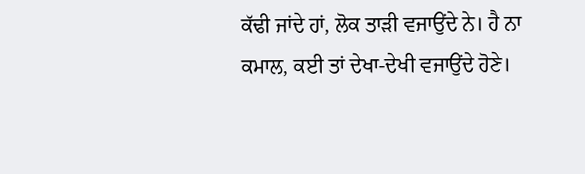ਕੱਢੀ ਜਾਂਦੇ ਹਾਂ, ਲੋਕ ਤਾੜੀ ਵਜਾਉਂਦੇ ਨੇ। ਹੈ ਨਾ ਕਮਾਲ, ਕਈ ਤਾਂ ਦੇਖਾ-ਦੇਖੀ ਵਜਾਉਂਦੇ ਹੋਣੇ।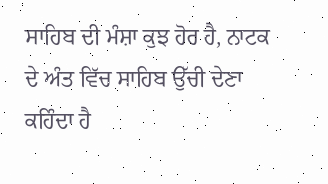ਸਾਹਿਬ ਦੀ ਮੰਸ਼ਾ ਕੁਝ ਹੋਰ ਹੈ, ਨਾਟਕ ਦੇ ਅੰਤ ਵਿੱਚ ਸਾਹਿਬ ਉੱਚੀ ਦੇਣਾ ਕਹਿੰਦਾ ਹੈ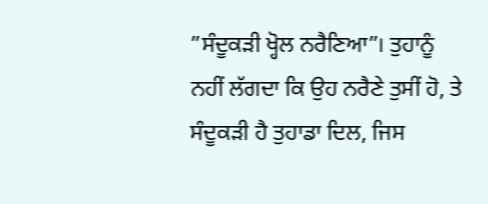”ਸੰਦੂਕੜੀ ਖ੍ਹੋਲ ਨਰੈਣਿਆ”। ਤੁਹਾਨੂੰ ਨਹੀਂ ਲੱਗਦਾ ਕਿ ਉਹ ਨਰੈਣੇ ਤੁਸੀਂ ਹੋ, ਤੇ ਸੰਦੂਕੜੀ ਹੈ ਤੁਹਾਡਾ ਦਿਲ, ਜਿਸ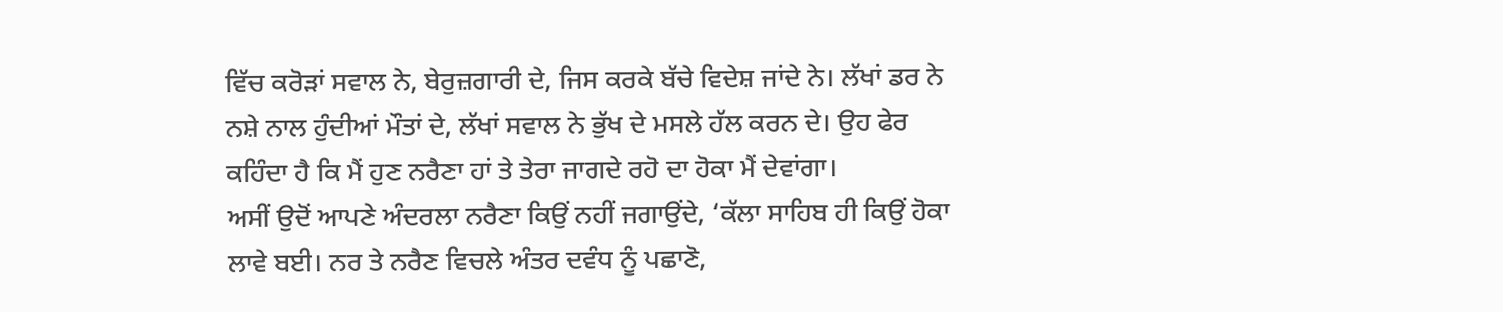ਵਿੱਚ ਕਰੋੜਾਂ ਸਵਾਲ ਨੇ, ਬੇਰੁਜ਼ਗਾਰੀ ਦੇ, ਜਿਸ ਕਰਕੇ ਬੱਚੇ ਵਿਦੇਸ਼ ਜਾਂਦੇ ਨੇ। ਲੱਖਾਂ ਡਰ ਨੇ ਨਸ਼ੇ ਨਾਲ ਹੁੰਦੀਆਂ ਮੌਤਾਂ ਦੇ, ਲੱਖਾਂ ਸਵਾਲ ਨੇ ਭੁੱਖ ਦੇ ਮਸਲੇ ਹੱਲ ਕਰਨ ਦੇ। ਉਹ ਫੇਰ ਕਹਿੰਦਾ ਹੈ ਕਿ ਮੈਂ ਹੁਣ ਨਰੈਣਾ ਹਾਂ ਤੇ ਤੇਰਾ ਜਾਗਦੇ ਰਹੋ ਦਾ ਹੋਕਾ ਮੈਂ ਦੇਵਾਂਗਾ।
ਅਸੀਂ ਉਦੋਂ ਆਪਣੇ ਅੰਦਰਲਾ ਨਰੈਣਾ ਕਿਉਂ ਨਹੀਂ ਜਗਾਉਂਦੇ, ‘ਕੱਲਾ ਸਾਹਿਬ ਹੀ ਕਿਉਂ ਹੋਕਾ ਲਾਵੇ ਬਈ। ਨਰ ਤੇ ਨਰੈਣ ਵਿਚਲੇ ਅੰਤਰ ਦਵੰਧ ਨੂੰ ਪਛਾਣੋ,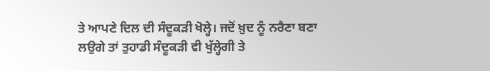ਤੇ ਆਪਣੇ ਦਿਲ ਦੀ ਸੰਦੂਕੜੀ ਖੋਲ੍ਹੇ। ਜਦੋਂ ਖ਼ੁਦ ਨੂੰ ਨਰੈਣਾ ਬਣਾ ਲਉਗੇ ਤਾਂ ਤੁਹਾਡੀ ਸੰਦੂਕੜੀ ਵੀ ਖੁੱਲ੍ਹੇਗੀ ਤੇ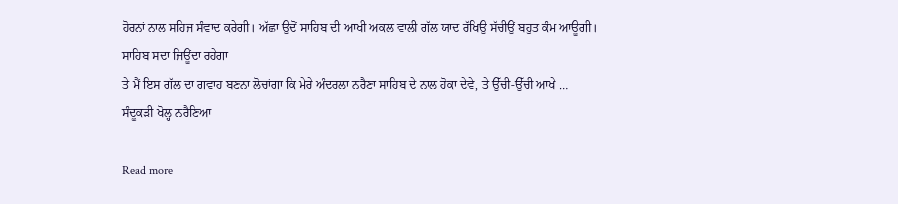ਹੋਰਨਾਂ ਨਾਲ ਸਹਿਜ ਸੰਵਾਦ ਕਰੇਗੀ। ਅੱਛਾ ਉਦੋਂ ਸਾਹਿਬ ਦੀ ਆਖੀ ਅਕਲ ਵਾਲੀ ਗੱਲ ਯਾਦ ਰੱਖਿਉ ਸੱਚੀਉਂ ਬਹੁਤ ਕੰਮ ਆਊਗੀ।
ਸਾਹਿਬ ਸਦਾ ਜਿਊਂਦਾ ਰਹੇਗਾ
ਤੇ ਮੈਂ ਇਸ ਗੱਲ ਦਾ ਗਵਾਹ ਬਣਨਾ ਲੋਚਾਂਗਾ ਕਿ ਮੇਰੇ ਅੰਦਰਲਾ ਨਰੈਣਾ ਸਾਹਿਬ ਦੇ ਨਾਲ ਹੋਕਾ ਦੇਵੇ, ਤੇ ਉੱਚੀ-ਉੱਚੀ ਆਖੇ …
ਸੰਦੂਕੜੀ ਖੋਲ੍ਹ ਨਰੈਣਿਆ

Read more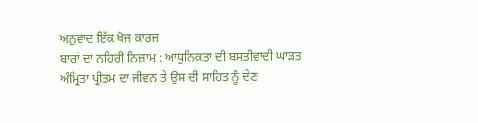ਅਨੁਵਾਦ ਇੱਕ ਖੋਜ ਕਾਰਜ
ਬਾਰਾਂ ਦਾ ਨਹਿਰੀ ਨਿਜ਼ਾਮ : ਆਧੁਨਿਕਤਾ ਦੀ ਬਸਤੀਵਾਦੀ ਘਾੜਤ
ਅੰਮ੍ਰਿਤਾ ਪ੍ਰੀਤਮ ਦਾ ਜੀਵਨ ਤੇ ਉਸ ਦੀ ਸਾਹਿਤ ਨੂੰ ਦੇਣ